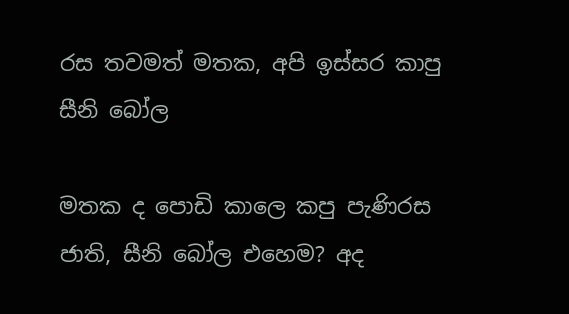රස තවමත් මතක, අපි ඉස්සර කාපු සීනි බෝල

මතක ද පොඩි කාලෙ කපු පැණිරස ජාති, සීනි බෝල එහෙම? අද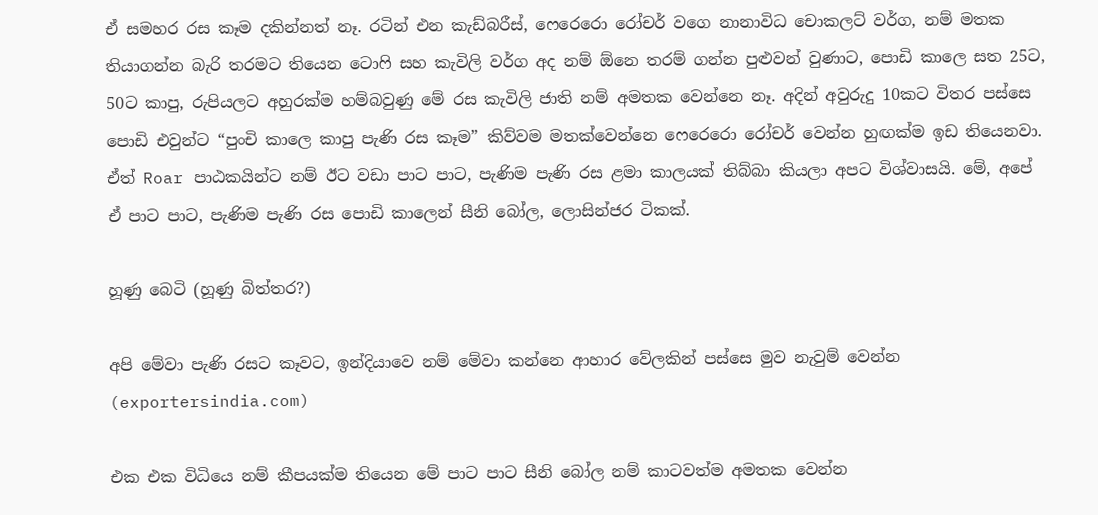ඒ සමහර රස කෑම දකින්නත් නෑ. රටින් එන කැඩ්බරීස්, ෆෙරෙරො රෝචර් වගෙ නානාවිධ චොකලට් වර්ග, නම් මතක තියාගන්න බැරි තරමට තියෙන ටො‍ෆි සහ කැවිලි වර්ග අද නම් ඕනෙ තරම් ගන්න පුළුවන් වුණාට, පොඩි කාලෙ සත 25ට, 50ට කාපු, රුපියලට අහුරක්ම හම්බවුණු මේ රස කැවිලි ජාති නම් අමතක වෙන්නෙ නෑ. අදින් අවුරුදු 10කට විතර පස්සෙ පොඩි එවුන්ට “පුංචි කාලෙ කාපු පැණි රස කෑම” කිව්වම මතක්වෙන්නෙ ෆෙරෙරො රෝචර් වෙන්න හුඟක්ම ඉඩ තියෙනවා. ඒත් Roar පාඨකයින්ට නම් ඊට වඩා පාට පාට, පැණිම පැණි රස ළමා කාලයක් තිබ්බා කියලා අපට විශ්වාසයි. මේ, අපේ ඒ පාට පාට, පැණිම පැණි රස පොඩි කාලෙන් සීනි බෝල, ලොසින්ජර ටිකක්.

හූණු බෙටි (හූණු බිත්තර?)

අපි මේවා පැණි රසට කෑවට, ඉන්දියාවෙ නම් මේවා කන්නෙ ආහාර වේලකින් පස්සෙ මුව නැවුම් වෙන්න  (exportersindia.com)

එක එක විධියෙ නම් කීපයක්ම තියෙන මේ පාට පාට සීනි බෝල නම් කාටවත්ම අමතක වෙන්න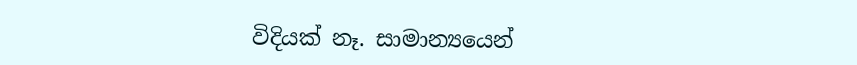විදියක් නෑ. සාමාන්‍යයෙන්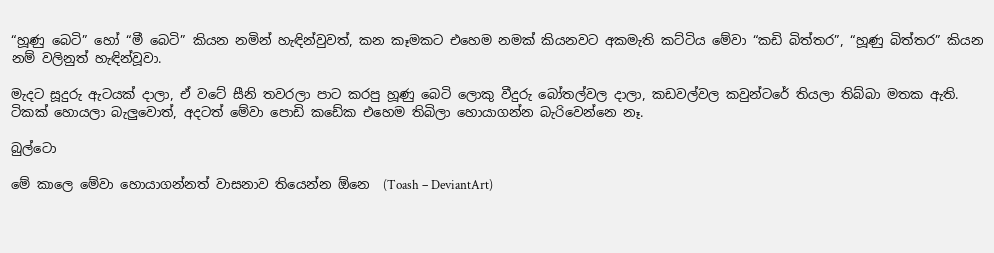“හූණු බෙටි” හෝ “මී බෙටි” කියන නමින් හැඳින්වුවත්, කන කෑමකට එහෙම නමක් කියනවට අකමැති කට්ටිය මේවා “කඩි බිත්තර”, “හූණු බිත්තර” කියන නම් වලිනුත් හැඳින්වූවා.

මැදට සූදුරු ඇටයක් දාලා, ඒ වටේ සීනි තවරලා පාට කරපු හූණු බෙටි ලොකු වීදුරු බෝතල්වල දාලා, කඩවල්වල කවුන්ටරේ තියලා තිබ්බා මතක ඇති. ටිකක් හොයලා බැලුවොත්, අදටත් මේවා පොඩි කඩේක එහෙම තිබිලා හොයාගන්න බැරිවෙන්නෙ නෑ.

බුල්ටො

මේ කාලෙ මේවා හොයාගන්නත් වාසනාව තියෙන්න ඕනෙ  (Toash – DeviantArt)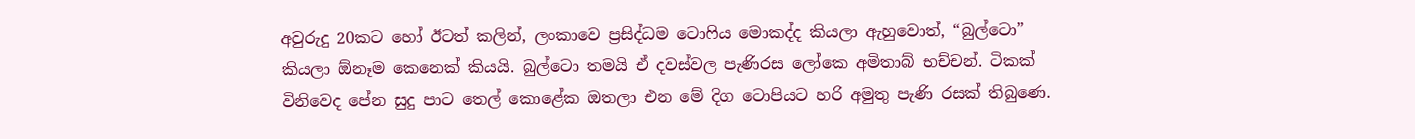අවුරුදු 20කට හෝ ඊටත් කලින්, ලංකාවෙ ප්‍රසිද්ධම ටො‍ෆිය මොකද්ද කියලා ඇහුවොත්, “බුල්ටො” කියලා ඕනෑම කෙනෙක් කියයි. බුල්ටො තමයි ඒ දවස්වල පැණිරස ලෝකෙ අමිතාබ් භච්චන්. ටිකක් විනිවෙද පේන සුදු පාට තෙල් කොළේක ඔතලා එන මේ දිග ටොපියට හරි අමුතු පැණි රසක් තිබුණෙ.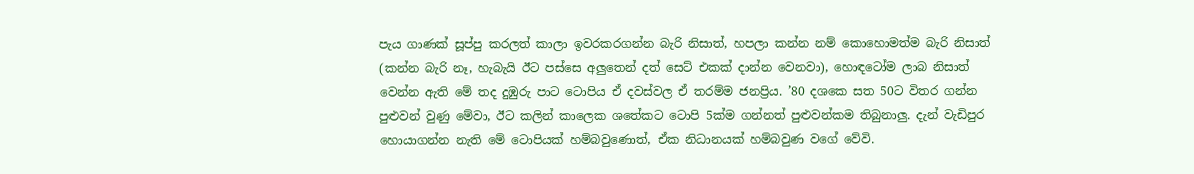පැය ගාණක් සූප්පු කරලත් කාලා ඉවරකරගන්න බැරි නිසාත්, හපලා කන්න නම් කොහොමත්ම බැරි නිසාත් (කන්න බැරි නෑ, හැබැයි ඊට පස්සෙ අලුතෙන් දත් සෙට් එකක් දාන්න වෙනවා), හොඳටෝම ලාබ නිසාත් වෙන්න ඇති මේ තද දුඹුරු පාට ටොපිය ඒ දවස්වල ඒ තරම්ම ජනප්‍රිය. ’80 දශකෙ සත 50ට විතර ගන්න පුළුවන් වුණු මේවා, ඊට කලින් කාලෙක ශතේකට ටොපි 5ක්ම ගන්නත් පුළුවන්කම තිබුනාලු. දැන් වැඩිපුර හොයාගන්න නැති මේ ටොපියක් හම්බවුණොත්, ඒක නිධානයක් හම්බවුණ වගේ වේවි.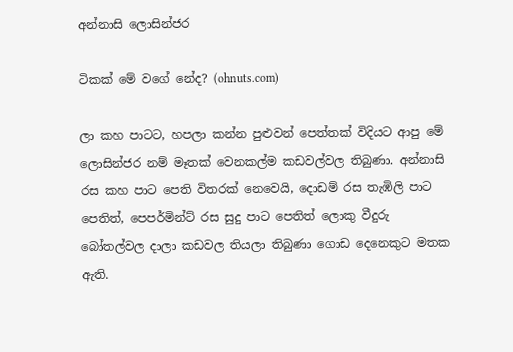අන්නාසි ලොසින්ජර

ටිකක් මේ වගේ නේද? (ohnuts.com)

ලා කහ පාටට, හපලා කන්න පුළුවන් පෙත්තක් විදියට ආපු මේ ලොසින්ජර නම් මෑතක් වෙනකල්ම කඩවල්වල තිබුණා. අන්නාසි රස කහ පාට පෙති විතරක් නෙවෙයි, දොඩම් රස තැඹිලි පාට පෙතිත්, පෙපර්මින්ට් රස සුදු පාට පෙතිත් ලොකු වීදුරු බෝතල්වල දාලා කඩවල තියලා තිබුණා ගොඩ දෙනෙකුට මතක ඇති.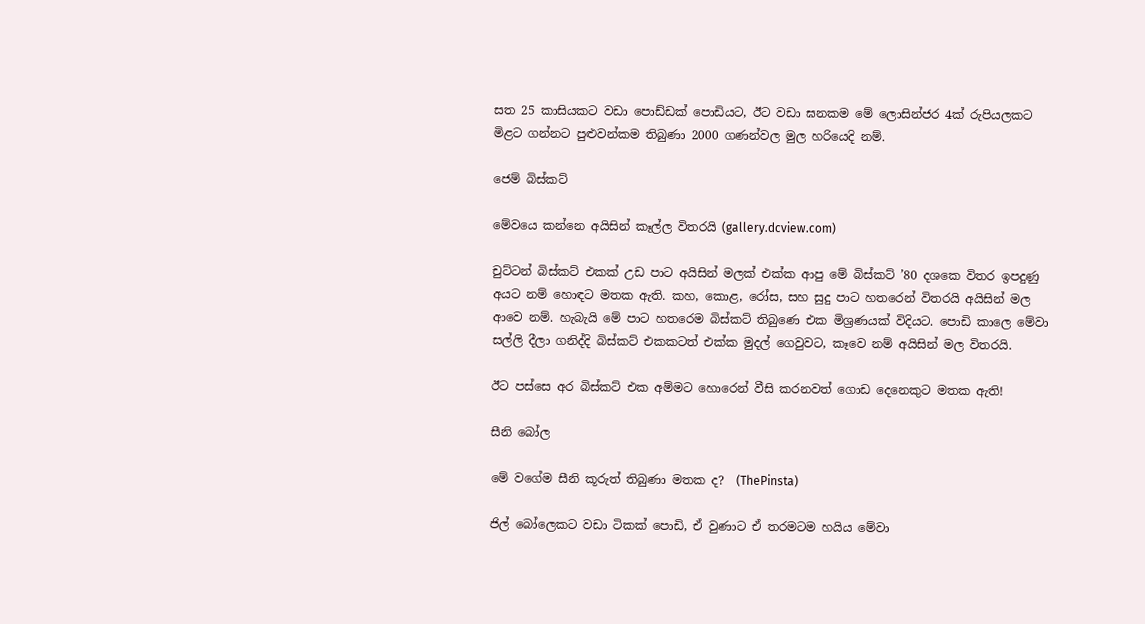සත 25 කාසියකට වඩා පොඩ්ඩක් පොඩියට, ඊට වඩා ඝනකම මේ ලොසින්ජර 4ක් රුපියලකට මිළට ගන්නට පුළුවන්කම තිබුණා 2000 ගණන්වල මුල හරියෙදි නම්.

ජෙම් බිස්කට්

මේවයෙ කන්නෙ අයිසින් කෑල්ල විතරයි (gallery.dcview.com)

චුට්ටන් බිස්කට් එකක් උඩ පාට අයිසින් මලක් එක්ක ආපු මේ බිස්කට් ’80 දශකෙ විතර ඉපදුණු අයට නම් හොඳට මතක ඇති. කහ, කොළ, රෝස, සහ සුදු පාට හතරෙන් විතරයි අයිසින් මල ආවෙ නම්. හැබැයි මේ පාට හතරෙම බිස්කට් තිබුණෙ එක මිශ්‍රණයක් විදියට. පොඩි කාලෙ මේවා සල්ලි දීලා ගනිද්දි බිස්කට් එකකටත් එක්ක මුදල් ගෙවුවට, කෑවෙ නම් අයිසින් මල විතරයි.

ඊට පස්සෙ අර බිස්කට් එක අම්මට හොරෙන් වීසි කරනවත් ගොඩ දෙනෙකුට මතක ඇති!

සීනි බෝල

මේ වගේම සීනි කූරුත් තිබුණා මතක ද?  (ThePinsta)

ජිල් බෝලෙකට වඩා ටිකක් පොඩි, ඒ වුණාට ඒ තරමටම හයිය මේවා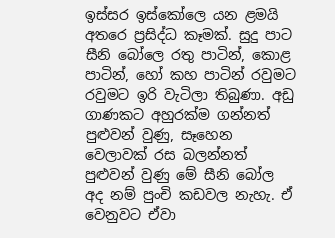ඉස්සර ඉස්කෝලෙ යන ළමයි අතරෙ ප්‍රසිද්ධ කෑමක්. සුදු පාට සීනි බෝලෙ රතු පාටින්, කොළ පාටින්, හෝ කහ පාටින් රවුමට රවුමට ඉරි වැටිලා තිබුණා. අඩු ගාණකට අහුරක්ම ගන්නත් පුළුවන් වුණු, සෑහෙන වෙලාවක් රස බලන්නත් පුළුවන් වුණු මේ සීනි බෝල අද නම් පුංචි කඩවල නැහැ. ඒ වෙනුවට ඒවා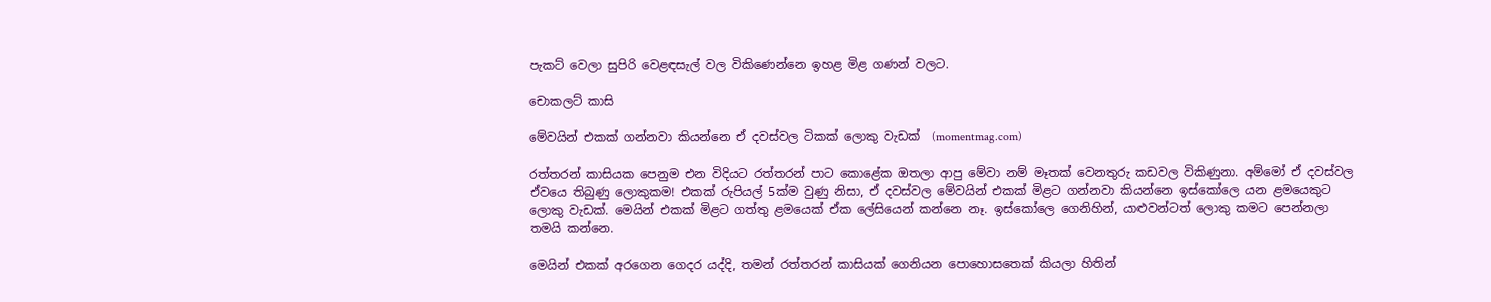පැකට් වෙලා සුපිරි වෙළඳසැල් වල විකිණෙන්නෙ ඉහළ මිළ ගණන් වලට.

චොකලට් කාසි

මේවයින් එකක් ගන්නවා කියන්නෙ ඒ දවස්වල ටිකක් ලොකු වැඩක්  (momentmag.com)

රත්තරන් කාසියක පෙනුම එන විදියට රත්තරන් පාට කොළේක ඔතලා ආපු මේවා නම් මෑතක් වෙනතුරු කඩවල විකිණුනා. අම්මෝ ඒ දවස්වල ඒවයෙ තිබුණු ලොකුකම! එකක් රුපියල් 5ක්ම වුණු නිසා, ඒ දවස්වල මේවයින් එකක් මිළට ගන්නවා කියන්නෙ ඉස්කෝලෙ යන ළමයෙකුට ලොකු වැඩක්. මෙයින් එකක් මිළට ගත්තු ළමයෙක් ඒක ලේසියෙන් කන්නෙ නෑ. ඉස්කෝලෙ ගෙනිහින්, යාළුවන්ටත් ලොකු කමට පෙන්නලා තමයි කන්නෙ.

මෙයින් එකක් අරගෙන ගෙදර යද්දි, තමන් රත්තරන් කාසියක් ගෙනියන පොහොසතෙක් කියලා හිතින්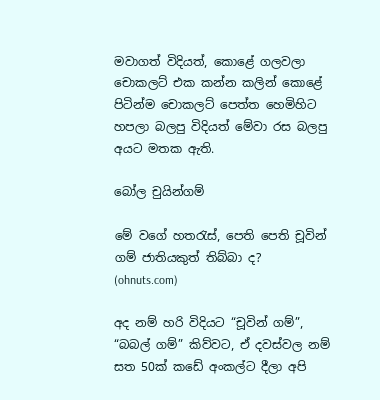මවාගත් විදියත්, කොළේ ගලවලා චොකලට් එක කන්න කලින් කොළේ පිටින්ම චොකලට් පෙත්ත හෙමිහිට හපලා බලපු විදියත් මේවා රස බලපු අයට මතක ඇති.

බෝල චුයින්ගම්

මේ වගේ හත‍රැස්, පෙති පෙති චූවින් ගම් ජාතියකුත් තිබ්බා ද?  (ohnuts.com)

අද නම් හරි විදියට “චූවින් ගම්”, “බබල් ගම්” කිව්වට, ඒ දවස්වල නම් සත 50ක් කඩේ අංකල්ට දීලා අපි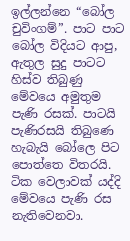ඉල්ලන්නෙ “බෝල චුවිංගම්”. පාට පාට බෝල විදියට ආපු, ඇතුල සුදු පාටට හිස්ව තිබුණු මේවයෙ අමුතුම පැණි රසක්. පාටයි පැණිරසයි තිබුණෙ හැබැයි බෝලෙ පිට පොත්තෙ විතරයි. ටික වෙලාවක් යද්දි මේවයෙ පැණි රස නැතිවෙනවා.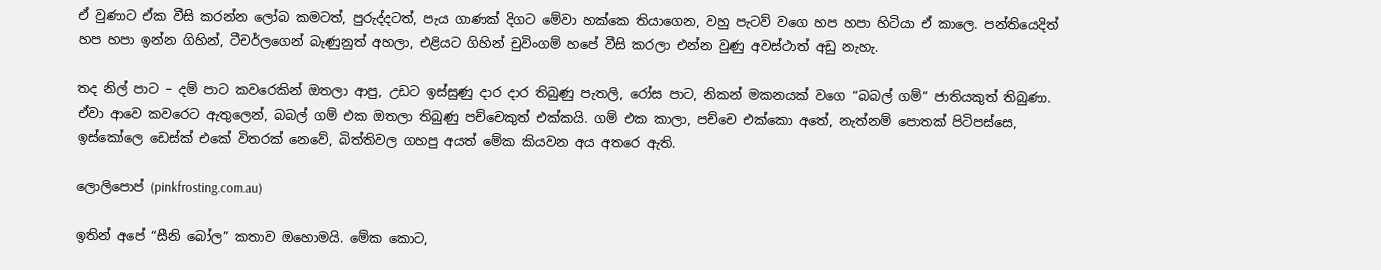ඒ වුණාට ඒක වීසි කරන්න ලෝබ කමටත්, පුරුද්දටත්, පැය ගාණක් දිගට මේවා හක්කෙ තියාගෙන, වහු පැටව් වගෙ හප හපා හිටියා ඒ කාලෙ. පන්තියෙදිත් හප හපා ඉන්න ගිහින්, ටීචර්ලගෙන් බැණුනුත් අහලා, එළියට ගිහින් චුවිංගම් හපේ වීසි කරලා එන්න වුණු අවස්ථාත් අඩු නැහැ.

තද නිල් පාට – දම් පාට කවරෙකින් ඔතලා ආපු, උඩට ඉස්සුණු දාර දාර තිබුණු පැතලි, රෝස පාට, නිකන් මකනයක් වගෙ “බබල් ගම්” ජාතියකුත් තිබුණා. ඒවා ආවෙ කවරෙට ඇතුලෙන්, බබල් ගම් එක ඔතලා තිබුණු පච්චෙකුත් එක්කයි. ගම් එක කාලා, පච්චෙ එක්කො අතේ, නැත්නම් පොතක් පිටිපස්සෙ, ඉස්කෝලෙ ඩෙස්ක් එකේ විතරක් නෙවේ, බිත්තිවල ගහපු අයත් මේක කියවන අය අතරෙ ඇති.

ලොලිපොප් (pinkfrosting.com.au)

ඉතින් අපේ “සීනි බෝල” කතාව ඔහොමයි. මේක කොට,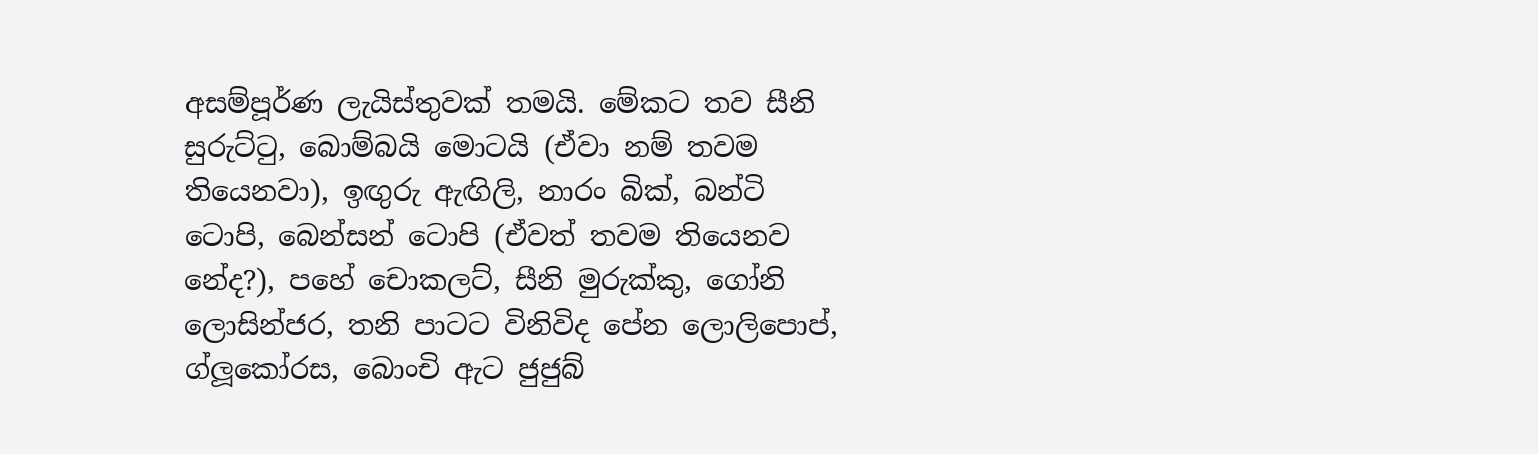අසම්පූර්ණ ලැයිස්තුවක් තමයි. මේකට තව සීනි සුරුට්‍ටු, බොම්බයි මොටයි (ඒවා නම් තවම තියෙනවා), ඉඟුරු ඇඟිලි, නාරං බික්, බන්ටි ටොපි, බෙන්සන් ටොපි (ඒවත් තවම තියෙනව නේද?), පහේ චොකලට්, සීනි මුරුක්කු, ගෝනි ලොසින්ජර, තනි පාටට විනිවිද පේන ලොලිපොප්, ග්ලූකෝරස, බොංචි ඇට ජුජුබ්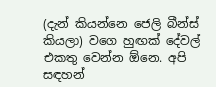(දැන් කියන්නෙ ජෙලි බීන්ස් කියලා) වගෙ හුඟක් දේවල් එකතු වෙන්න ඕනෙ. අපි සඳහන්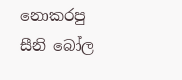නොකරපු සීනි බෝල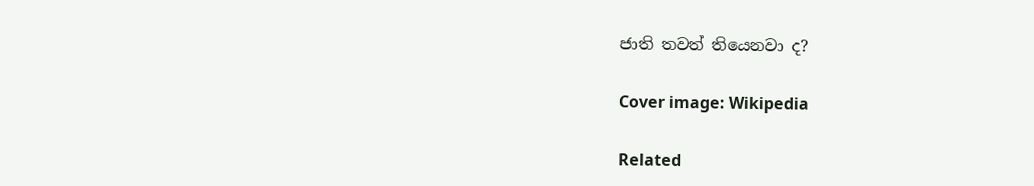ජාති තවත් තියෙනවා ද?

Cover image: Wikipedia

Related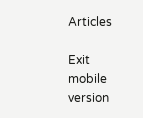Articles

Exit mobile version